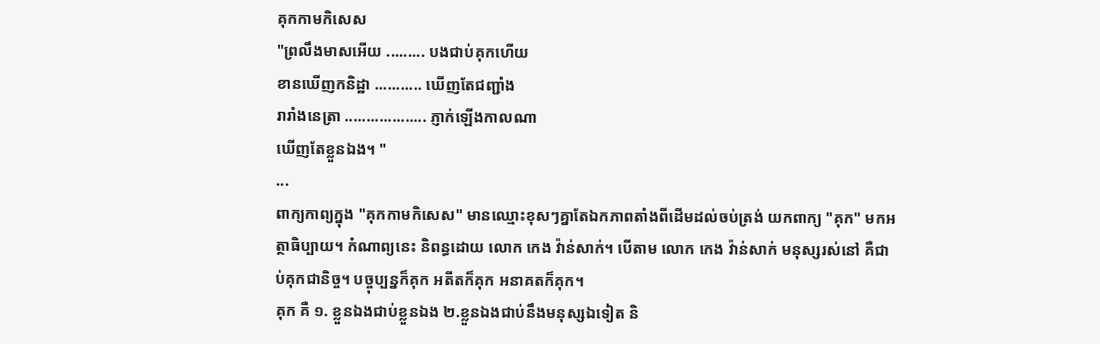គុកកាមកិសេស
"ព្រលឹងមាសអើយ ......... បងជាប់គុកហើយ
ខានឃើញកនិដ្ឋា ........... ឃើញតែជញ្ជាំង
រារាំងនេត្រា ................... ភ្ញាក់ឡើងកាលណា
ឃើញតែខ្លួនឯង។ "
...
ពាក្យកាព្យក្នុង "គុកកាមកិសេស" មានឈ្មោះខុសៗគ្នាតែឯកភាពតាំងពីដើមដល់ចប់ត្រង់ យកពាក្យ "គុក" មកអត្ថាធិប្បាយ។ កំណាព្យនេះ និពន្ធដោយ លោក កេង វ៉ាន់សាក់។ បើតាម លោក កេង វ៉ាន់សាក់ មនុស្សរស់នៅ គឺជាប់គុកជានិច្ច។ បច្ចុប្បន្នក៏គុក អតីតក៏គុក អនាគតក៏គុក។
គុក គឺ ១. ខ្លួនឯងជាប់ខ្លួនឯង ២.ខ្លួនឯងជាប់នឹងមនុស្សឯទៀត និ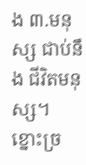ង ៣.មនុស្ស ជាប់នឹង ជីវិតមនុស្ស។
ខ្នោះច្រ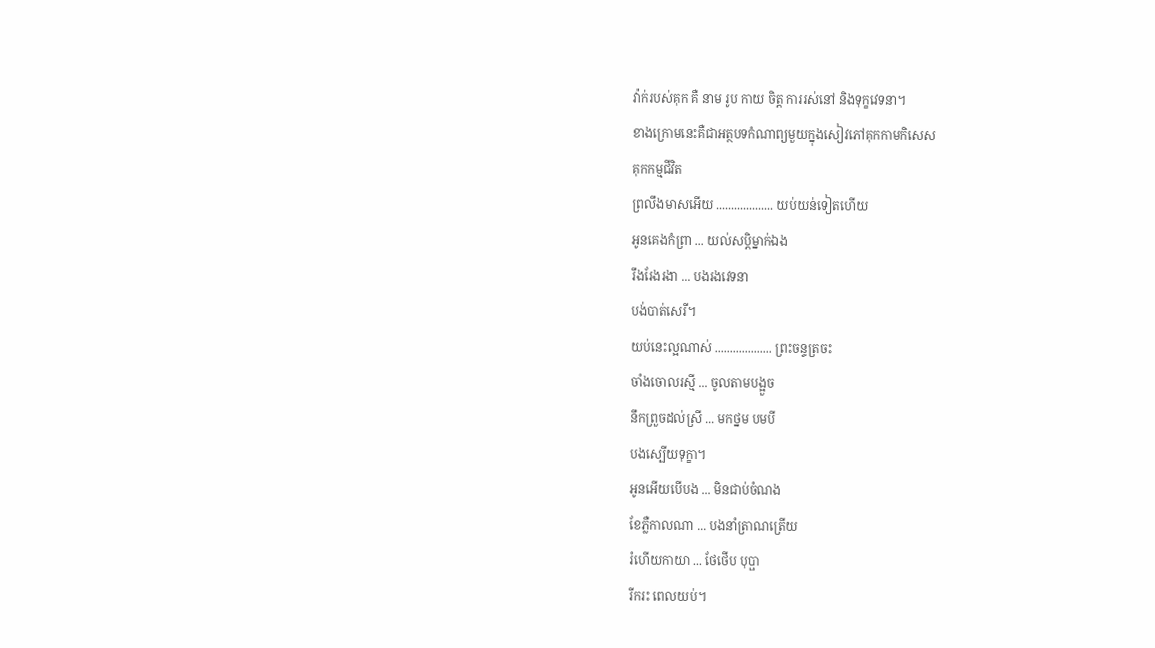វ៉ាក់របស់គុក គឺ នាម រូប កាយ ចិត្ត ការរស់នៅ និងទុក្ខវេទនា។
ខាងក្រោមនេះគឺជាអត្ថបទកំណាព្យមួយក្នុងសៀវភៅគុកកាមកិសេស
គុកកម្មជីវិត
ព្រលឹងមាសអើយ ................... យប់យន់ទៀតហើយ
អូនគេងកំព្រា ... យល់សប្តិម្នាក់ឯង
រឹងរែងរងា ... បងរងវេទនា
បង់បាត់សេរី។
យប់នេះល្អណាស់ ................... ព្រះចន្ទត្រចះ
ចាំងចោលរស្មី ... ចូលតាមបង្អួច
នឹកព្រួចដល់ស្រី ... មកថ្នម បមបី
បងស្បើយទុក្ខា។
អូនអើយបើបង ... មិនជាប់ចំណង
ខែភ្លឺកាលណា ... បងនាំត្រាណត្រើយ
រំហើយកាយា ... ថែថើប បុប្ផា
រីករះ ពេលយប់។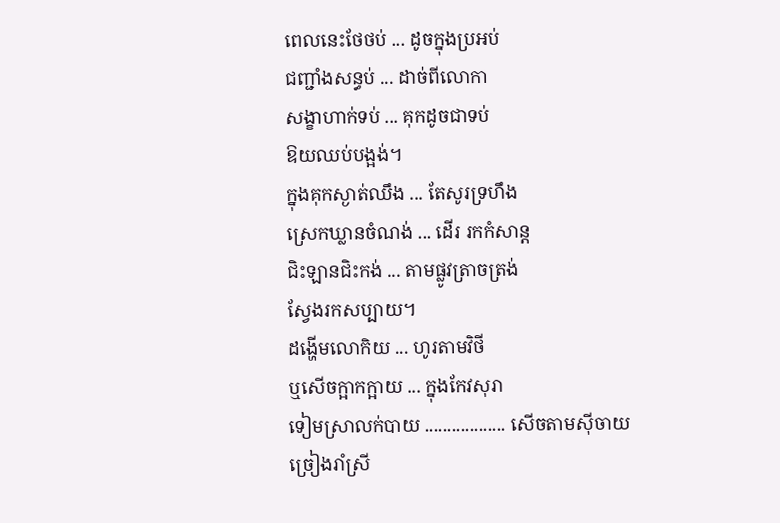ពេលនេះថែថប់ ... ដូចក្នុងប្រអប់
ជញ្ជាំងសន្ធប់ ... ដាច់ពីលោកា
សង្ខាហាក់ទប់ ... គុកដូចជាទប់
ឱយឈប់បង្អង់។
ក្នុងគុកស្ងាត់ឈឹង ... តែសូរទ្រហឹង
ស្រេកឃ្លានចំណង់ ... ដើរ រកកំសាន្ត
ជិះឡានជិះកង់ ... តាមផ្លូវត្រាចត្រង់
ស្វែងរកសប្បាយ។
ដង្ហើមលោកិយ ... ហូរតាមវិថី
ឬសើចក្អាកក្អាយ ... ក្នុងកែវសុរា
ទៀមស្រាលក់បាយ .................. សើចតាមស៊ីចាយ
ច្រៀងរាំស្រី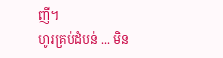ញី។
ហូរគ្រប់ដំបន់ ... មិន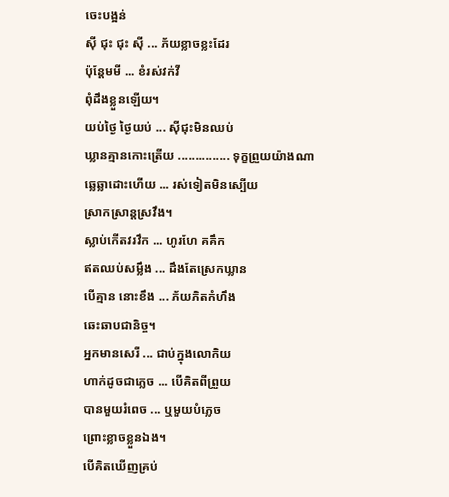ចេះបង្អន់
ស៊ី ជុះ ជុះ ស៊ី ... ភ័យខ្លាចខ្លះដែរ
ប៉ុន្តែមមី ... ខំរស់វក់វី
ពុំដឹងខ្លួនឡើយ។
យប់ថ្ងៃ ថ្ងៃយប់ ... ស៊ីជុះមិនឈប់
ឃ្លានគ្មានកោះត្រើយ ............... ទុក្ខព្រួយយ៉ាងណា
ឆ្លេឆ្លាដោះហើយ ... រស់ទៀតមិនស្បើយ
ស្រាកស្រាន្តស្រវឹង។
ស្លាប់កើតវរវឹក ... ហូរហែ គគឹក
ឥតឈប់សម្លឹង ... ដឹងតែស្រេកឃ្លាន
បើគ្មាន នោះខឹង ... ភ័យភិតកំហឹង
ឆេះឆាបជានិច្ច។
អ្នកមានសេរី ... ជាប់ក្នុងលោកិយ
ហាក់ដូចជាភ្លេច ... បើគិតពីព្រួយ
បានមួយរំពេច ... ឬមួយបំភ្លេច
ព្រោះខ្លាចខ្លួនឯង។
បើគិតឃើញគ្រប់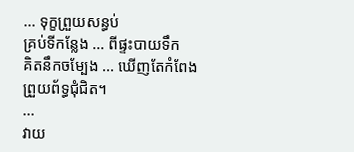... ទុក្ខព្រួយសន្ធប់
គ្រប់ទីកន្លែង ... ពីផ្ទះបាយទឹក
គិតនឹកចម្បែង ... ឃើញតែកំពែង
ព្រួយព័ទ្ធជុំជិត។
...
វាយ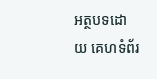អត្ថបទដោយ គេហទំព័រ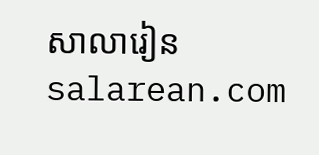សាលារៀន salarean.com